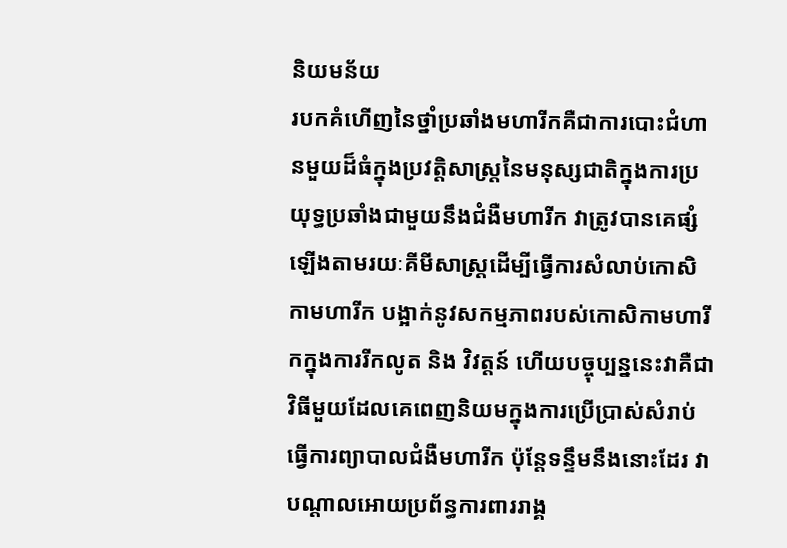និយមន័យ
របកគំហើញនៃថ្នាំប្រឆាំងមហារីកគឺជាការបោះជំហានមួយដ៏ធំក្នុងប្រវត្តិសាស្រ្ដនៃមនុស្សជាតិក្នុងការប្រយុទ្ធប្រឆាំងជាមួយនឹងជំងឺមហារីក វាត្រូវបានគេផ្សំឡើងតាមរយៈគីមីសាស្រ្ដដើម្បីធ្វើការសំលាប់កោសិកាមហារីក បង្អាក់នូវសកម្មភាពរបស់កោសិកាមហារីកក្នុងការរីកលូត និង វិវត្ដន៍ ហើយបច្ចុប្បន្ននេះវាគឺជាវិធីមួយដែលគេពេញនិយមក្នុងការប្រើប្រាស់សំរាប់ធ្វើការព្យាបាលជំងឺមហារីក ប៉ុន្ដែទន្ទឹមនឹងនោះដែរ វាបណ្ដាលអោយប្រព័ន្ធការពាររាង្គ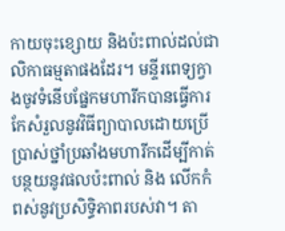កាយចុះខ្សោយ និងប៉ះពាល់ដល់ជាលិកាធម្មតាផងដែរ។ មន្ទីរពេទ្យក្វាងចូវទំនើបផ្នែកមហារីកបានធ្វើការកែសំរួលនូវវិធីព្យាបាលដោយប្រើប្រាស់ថ្នាំប្រឆាំងមហារីកដើម្បីកាត់បន្ថយនូវផលប៉ះពាល់ និង លើកកំពស់នូវប្រសិទ្ធិភាពរបស់វា។ តា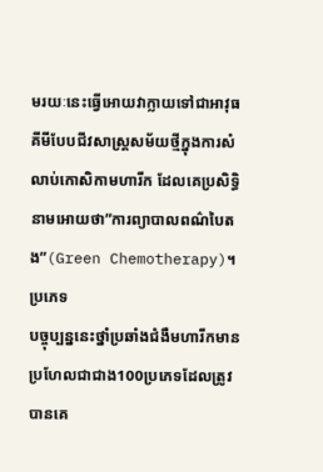មរយៈនេះធ្វើអោយវាក្លាយទៅជាអាវុធគីមីបែបជីវសាស្រ្ដសម័យថ្មីក្នុងការសំលាប់កោសិកាមហារីក ដែលគេប្រសិទ្ធិនាមអោយថា”ការព្យាបាលពណ៌បៃតង”(Green Chemotherapy)។
ប្រភេទ
បច្ចុប្បន្ននេះថ្នាំប្រឆាំងជំងឺមហារីកមានប្រហែលជាជាង100ប្រភេទដែលត្រូវបានគេ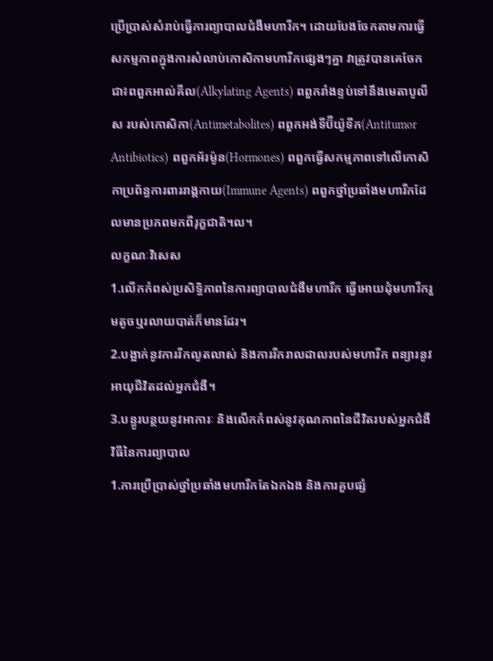ប្រើប្រាស់សំរាប់ធ្វើការព្យាបាលជំងឺមហារីក។ ដោយបែងចែកតាមការធ្វើសកម្មភាពក្នុងការសំលាប់កោសិកាមហារីកផ្សេងៗគ្នា វាត្រូវបានគេចែកជា៖ពពួកអាល់គីល(Alkylating Agents) ពពួករាំងខ្ទប់ទៅនឹងមេតាបូលីស របស់កោសិកា(Antimetabolites) ពពួកអង់ទីប៊ីយ៉ូទីក(Antitumor Antibiotics) ពពួកអ័រម៉ូន(Hormones) ពពួកធ្វើសកម្មភាពទៅលើកោសិកាប្រព័ន្ធការពាររាង្គកាយ(Immune Agents) ពពួកថ្នាំប្រឆាំងមហារីកដែលមានប្រភពមកពីរុក្ខជាតិ។ល។
លក្ខណៈវិសេស
1.លើកកំពស់ប្រសិទ្ធិភាពនៃការព្យាបាលជំងឺមហារីក ធ្វើអោយដុំមហារីករួមតូចឬរលាយបាត់ក៏មានដែរ។
2.បង្អាក់នូវការរីកលូតលាស់ និងការរីករាលដាលរបស់មហារីក ពន្យារនូវអាយុជីវិតដល់អ្នកជំងឺ។
3.បន្ធូរបន្ថយនូវអាការៈ និងលើកកំពស់នូវគុណភាពនៃជីវិតរបស់អ្នកជំងឺ
វិធីនៃការព្យាបាល
1.ការប្រើប្រាស់ថ្នាំប្រឆាំងមហារីកតែឯកឯង និងការគួបផ្សំ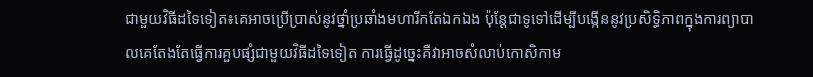ជាមួយវិធីដទៃទៀត៖គេអាចប្រើប្រាស់នូវថ្នាំប្រឆាំងមហារីកតែឯកឯង ប៉ុន្ដែជាទូទៅដើម្បីបង្កើននូវប្រសិទ្ធិភាពក្នុងការព្យាបាលគេតែងតែធ្វើការគួបផ្សំជាមួយវិធីដទៃទៀត ការធ្វើដូច្នេះគឺវាអាចសំលាប់កោសិកាម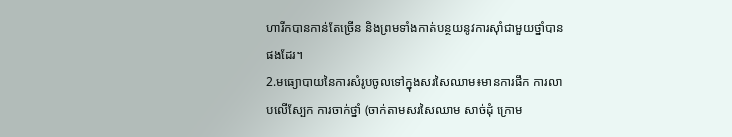ហារីកបានកាន់តែច្រើន និងព្រមទាំងកាត់បន្ថយនូវការស៊ាំជាមួយថ្នាំបានផងដែរ។
2.មធ្យោបាយនៃការសំរូបចូលទៅក្នុងសរសៃឈាម៖មានការផឹក ការលាបលើស្បែក ការចាក់ថ្នាំ (ចាក់តាមសរសៃឈាម សាច់ដុំ ក្រោម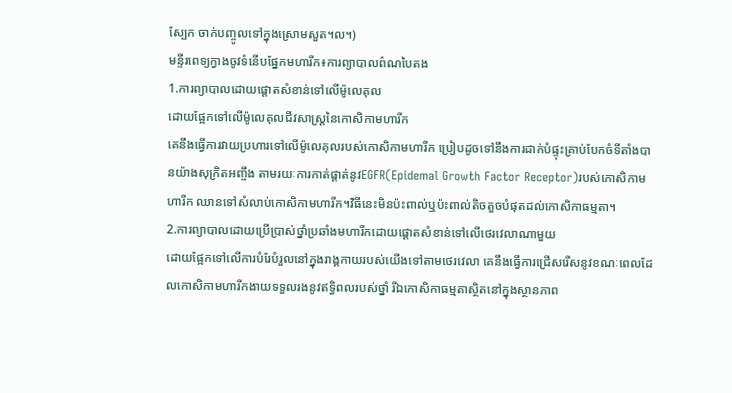ស្បែក ចាក់បញ្ចូលទៅក្នុងស្រោមសួត។ល។)
មន្ទីរពេទ្យក្វាងចូវទំនើបផ្នែកមហារីក៖ការព្យាបាលព៌ណបៃតង
1.ការព្យាបាលដោយផ្ដោតសំខាន់ទៅលើម៉ូលេគុល
ដោយផ្អែកទៅលើម៉ូលេគុលជីវសាស្រ្ដនៃកោសិកាមហារីក
គេនឹងធ្វើការវាយប្រហារទៅលើម៉ូលេគុលរបស់កោសិកាមហារីក ប្រៀបដូចទៅនឹងការដាក់បំផ្ទុះគ្រាប់បែកចំទីតាំងបានយ៉ាងសុក្រិតអញ្ចឹង តាមរយៈការកាត់ផ្ដាត់នូវEGFR(Epidemal Growth Factor Receptor)របស់កោសិកាមហារីក ឈានទៅសំលាប់កោសិកាមហារីក។វិធីនេះមិនប៉ះពាល់ឬប៉ះពាល់តិចតួចបំផុតដល់កោសិកាធម្មតា។
2.ការព្យាបាលដោយប្រើប្រាស់ថ្នាំប្រឆាំងមហារីកដោយផ្ដោតសំខាន់ទៅលើថេរវេលាណាមួយ
ដោយផ្អែកទៅលើការបំរែបំរួលនៅក្នុងរាង្គកាយរបស់យើងទៅតាមថេរវេលា គេនឹងធ្វើការជ្រើសរើសនូវខណៈពេលដែលកោសិកាមហារីកងាយទទួលរងនូវឥទ្ធិពលរបស់ថ្នាំ រីឯកោសិកាធម្មតាស្ថិតនៅក្នុងស្ថានភាព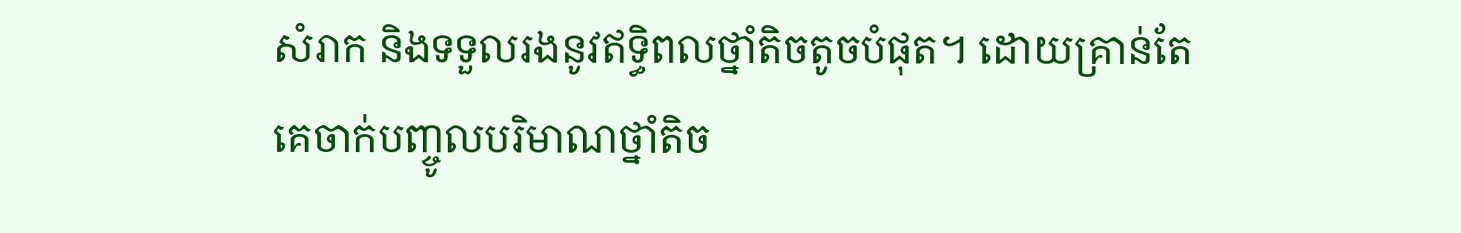សំរាក និងទទួលរងនូវឥទ្ធិពលថ្នាំតិចតូចបំផុត។ ដោយគ្រាន់តែគេចាក់បញ្ចូលបរិមាណថ្នាំតិច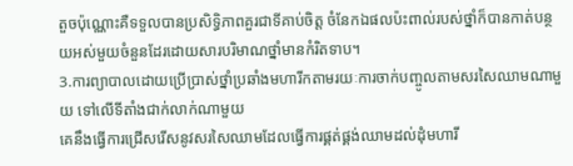តួចប៉ុណ្ណោះគឺទទួលបានប្រសិទ្ធិភាពគួរជាទីគាប់ចិត្ត ចំនែកឯផលប៉ះពាល់របស់ថ្នាំក៏បានកាត់បន្ថយអស់មួយចំនួនដែរដោយសារបរិមាណថ្នាំមានកំរិតទាប។
3.ការព្យាបាលដោយប្រើប្រាស់ថ្នាំប្រឆាំងមហារីកតាមរយៈការចាក់បញ្ចូលតាមសរសៃឈាមណាមួយ ទៅលើទីតាំងជាក់លាក់ណាមួយ
គេនឹងធ្វើការជ្រើសរើសនូវសរសៃឈាមដែលធ្វើការផ្គត់ផ្គង់ឈាមដល់ដុំមហារី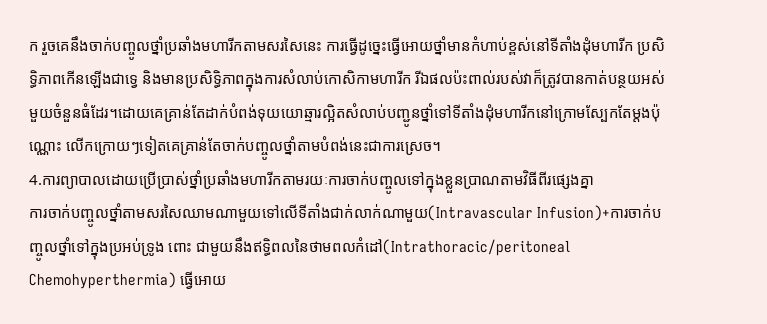ក រួចគេនឹងចាក់បញ្ចូលថ្នាំប្រឆាំងមហារីកតាមសរសៃនេះ ការធ្វើដូច្នេះធ្វើអោយថ្នាំមានកំហាប់ខ្ពស់នៅទីតាំងដុំមហារីក ប្រសិទ្ធិភាពកើនឡើងជាទ្វេ និងមានប្រសិទ្ធិភាពក្នុងការសំលាប់កោសិកាមហារីក រីឯផលប៉ះពាល់របស់វាក៏ត្រូវបានកាត់បន្ថយអស់មួយចំនួនធំដែរ។ដោយគេគ្រាន់តែដាក់បំពង់ទុយយោឆ្មារល្អិតសំលាប់បញ្ជូនថ្នាំទៅទីតាំងដុំមហារីកនៅក្រោមស្បែកតែម្ដងប៉ុណ្ណោះ លើកក្រោយៗទៀតគេគ្រាន់តែចាក់បញ្ចូលថ្នាំតាមបំពង់នេះជាការស្រេច។
4.ការព្យាបាលដោយប្រើប្រាស់ថ្នាំប្រឆាំងមហារីកតាមរយៈការចាក់បញ្ចូលទៅក្នុងខ្លួនប្រាណតាមវិធីពីរផ្សេងគ្នា
ការចាក់បញ្ចូលថ្នាំតាមសរសៃឈាមណាមួយទៅលើទីតាំងជាក់លាក់ណាមួយ(Intravascular Infusion)+ការចាក់បញ្ចូលថ្នាំទៅក្នុងប្រអប់ទ្រូង ពោះ ជាមួយនឹងឥទ្ធិពលនៃថាមពលកំដៅ(Intrathoracic/peritoneal Chemohyperthermia) ធ្វើអោយ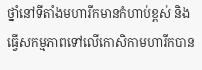ថ្នាំនៅទីតាំងមហារីកមានកំហាប់ខ្ពស់ និងធ្វើសកម្មភាពទៅលើកោសិកាមហារីកបាន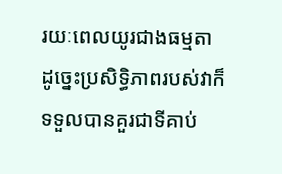រយៈពេលយូរជាងធម្មតា ដូច្នេះប្រសិទ្ធិភាពរបស់វាក៏ទទួលបានគួរជាទីគាប់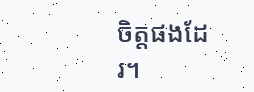ចិត្តផងដែរ។